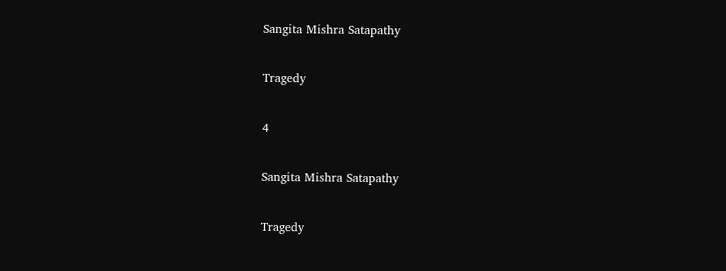Sangita Mishra Satapathy

Tragedy

4

Sangita Mishra Satapathy

Tragedy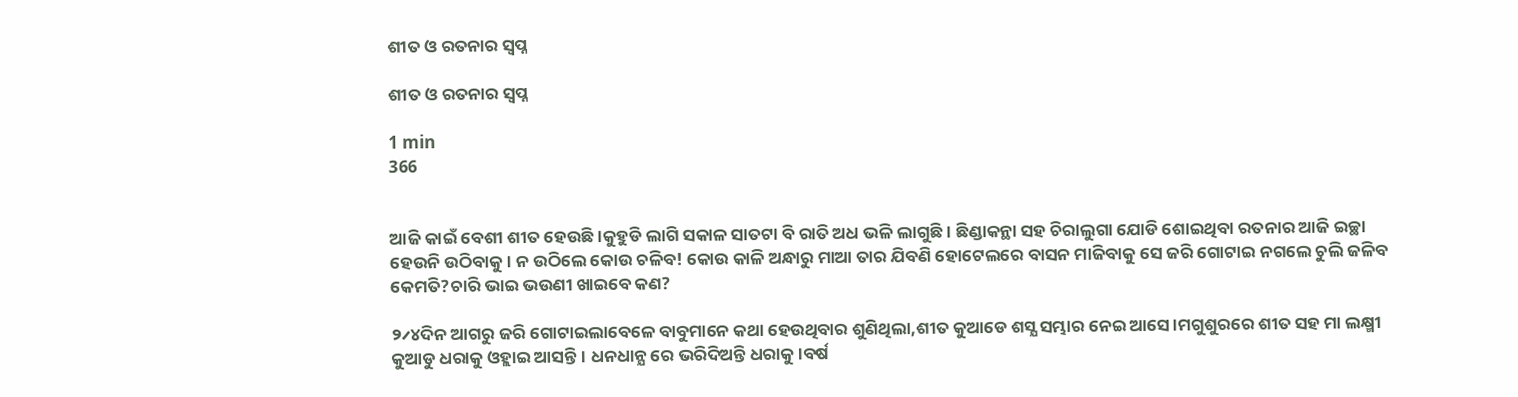ଶୀତ ଓ ରତନାର ସ୍ବପ୍ନ

ଶୀତ ଓ ରତନାର ସ୍ବପ୍ନ

1 min
366


ଆଜି କାଇଁ ବେଶୀ ଶୀତ ହେଉଛି।କୁହୁଡି ଲାଗି ସକାଳ ସାତଟା ବି ରାତି ଅଧ ଭଳି ଲାଗୁଛି। ଛିଣ୍ଡାକନ୍ଥା ସହ ଚିରାଲୁଗା ଯୋଡି ଶୋଇଥିବା ରତନାର ଆଜି ଇଚ୍ଛା ହେଉନି ଉଠିବାକୁ। ନ ଉଠିଲେ କୋଉ ଚଳିବ! କୋଉ କାଳି ଅନ୍ଧାରୁ ମାଆ ତାର ଯିବଣି ହୋଟେଲରେ ବାସନ ମାଜିବାକୁ ସେ ଜରି ଗୋଟାଇ ନଗଲେ ଚୁଲି ଜଳିବ କେମତି?ଚାରି ଭାଇ ଭଉଣୀ ଖାଇବେ କଣ?

୨୵୪ଦିନ ଆଗରୁ ଜରି ଗୋଟାଇଲାବେଳେ ବାବୁମାନେ କଥା ହେଉଥିବାର ଶୁଣିଥିଲା,ଶୀତ କୁଆଡେ ଶସ୍ଯ ସମ୍ଭାର ନେଇ ଆସେ।ମଗୁଶୁରରେ ଶୀତ ସହ ମା ଲକ୍ଷ୍ମୀ କୁଆଡୁ ଧରାକୁ ଓହ୍ଲାଇ ଆସନ୍ତି। ଧନଧାନ୍ଯ ରେ ଭରିଦିଅନ୍ତି ଧରାକୁ।ବର୍ଷ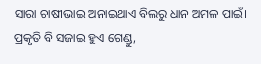ସାରା ଚାଷୀଭାଇ ଅନାଇଥାଏ ବିଲରୁ ଧାନ ଅମଳ ପାଇଁ। ପ୍ରକୃତି ବି ସଜାଇ ହୁଏ ଗେଣ୍ଡୁ,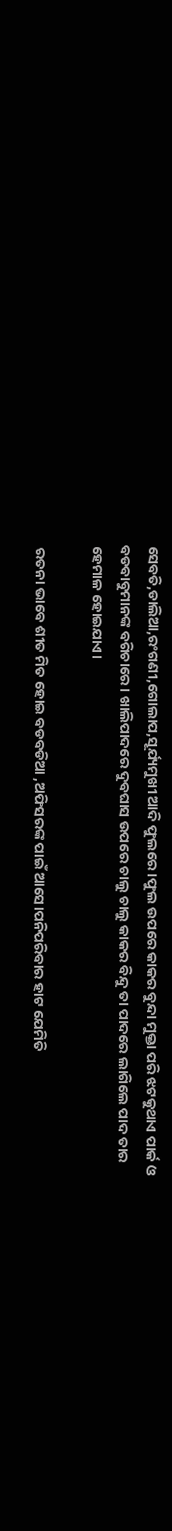ସେବତି,ଡାଲିଆ,ରଂଗଣୀ,ଗୋଲାପ,ସୂର୍ଯ୍ୟମୁଖୀ ଆଦି ଫୁଲରେ।ଫୁଲ ଉପରେ କାକର ବୁନ୍ଦା ମୁକ୍ତା ପରି ଝଟକୁଥାଏ ପାର୍କ ଓ ବଡବାବୁମାନଙ୍କ ବଗିଚାରେ। ଖାଲିପାଦରେ ଦୁବଘାସ ଉପରେ ଚାଲୁ ଚାଲୁ କାକର ବିନ୍ଦୁ ତା ପାଦରେ ଲାଗିଲେ ପାଦ ତାର ହେମାଳ ହୋଇଯାଏ।

 ରତନା ଭାବେ ଶୀତ ମିତ ହୋଇ ବଡବଡିଆ ,ଅଫିସରଙ୍କ ପାଇଁ ଆସେ।ପନିପରିବାର ହାଟ ଯେମିତି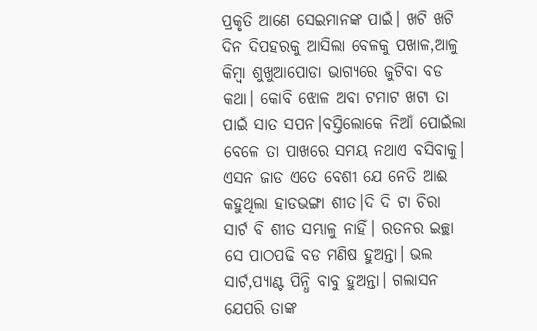ପ୍ରକୃତି ଆଣେ ସେଇମାନଙ୍କ ପାଇଁ। ଖଟି ଖଟି ଦିନ ଦିପହରକୁ ଆସିଲା ବେଳକୁ ପଖାଳ,ଆଳୁ କିମ୍ବା ଶୁଖୁଆପୋଡା ଭାଗ୍ଯରେ ଜୁଟିବା ବଡ କଥା। କୋବି ଝୋଳ ଅବା ଟମାଟ ଖଟା ତା ପାଇଁ ସାତ ସପନ।ବସ୍ତିଲୋକେ ନିଆଁ ପୋଇଁଲା ବେଳେ ତା ପାଖରେ ସମୟ ନଥାଏ ବସିବାକୁ। ଏସନ ଜାଡ ଏତେ ବେଶୀ ଯେ ନେତି ଆଈ କହୁଥିଲା ହାଡଭଙ୍ଗା ଶୀତ।ଦି ଦି ଟା ଚିରା ସାର୍ଟ ବି ଶୀତ ସମ୍ଭାଳୁ ନାହିଁ। ରତନର ଇଚ୍ଛା ସେ ପାଠପଢି ବଡ ମଣିଷ ହୁଅନ୍ତା। ଭଲ ସାର୍ଟ,ପ୍ଯାଣ୍ଟ ପିନ୍ଧି ବାବୁ ହୁଅନ୍ତା। ଗଲାସନ ଯେପରି ତାଙ୍କ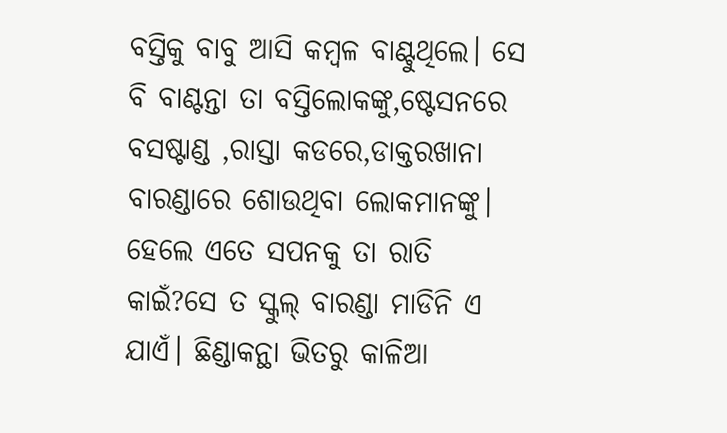ବସ୍ତିକୁ ବାବୁ ଆସି କମ୍ବଳ ବାଣ୍ଟୁଥିଲେ। ସେ ବି ବାଣ୍ଟନ୍ତା ତା ବସ୍ତିଲୋକଙ୍କୁ,ଷ୍ଟେସନରେ ବସଷ୍ଟାଣ୍ଡ ,ରାସ୍ତା କଡରେ,ଡାକ୍ତରଖାନା ବାରଣ୍ଡାରେ ଶୋଉଥିବା ଲୋକମାନଙ୍କୁ। ହେଲେ ଏତେ ସପନକୁ ତା ରାତି କାଇଁ?ସେ ତ ସ୍କୁଲ୍ ବାରଣ୍ଡା ମାଡିନି ଏ ଯାଏଁ। ଛିଣ୍ଡାକନ୍ଥା ଭିତରୁ କାଳିଆ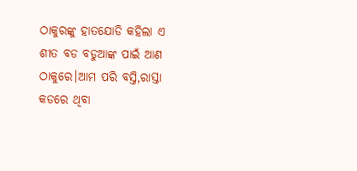ଠାକୁରଙ୍କୁ ହାତଯୋଡି କହିଲା ଏ ଶୀତ ବଡ ବଡୁଆଙ୍କ ପାଇଁ ଆଣ ଠାକୁରେ।ଆମ ପରି ବସ୍ତି,ରାସ୍ତା କଡରେ ଥିବା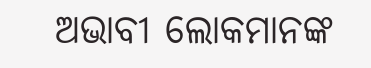ଅଭାବୀ ଲୋକମାନଙ୍କ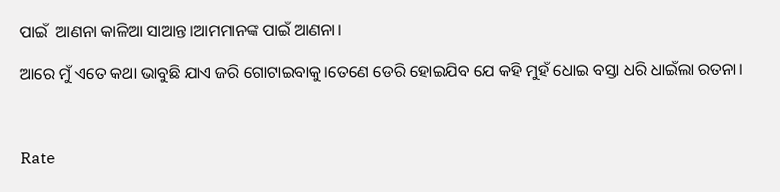ପାଇଁ  ଆଣନା କାଳିଆ ସାଆନ୍ତ।ଆମମାନଙ୍କ ପାଇଁ ଆଣନା।

ଆରେ ମୁଁ ଏତେ କଥା ଭାବୁଛି ଯାଏ ଜରି ଗୋଟାଇବାକୁ।ତେଣେ ଡେରି ହୋଇଯିବ ଯେ କହି ମୁହଁ ଧୋଇ ବସ୍ତା ଧରି ଧାଇଁଲା ରତନା।



Rate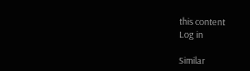this content
Log in

Similar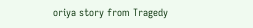oriya story from Tragedy